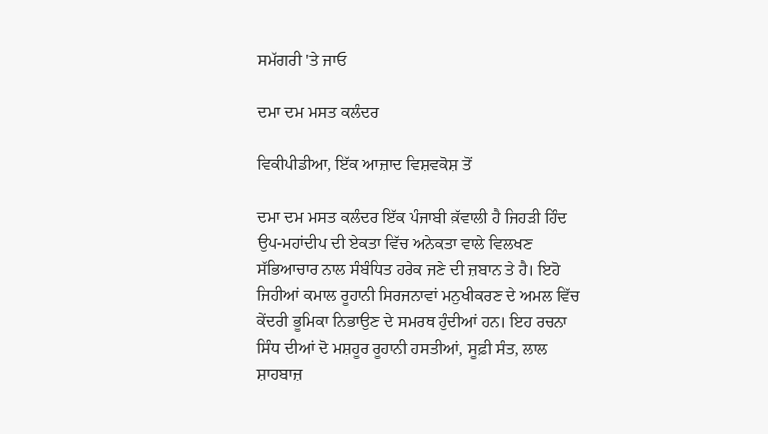ਸਮੱਗਰੀ 'ਤੇ ਜਾਓ

ਦਮਾ ਦਮ ਮਸਤ ਕਲੰਦਰ

ਵਿਕੀਪੀਡੀਆ, ਇੱਕ ਆਜ਼ਾਦ ਵਿਸ਼ਵਕੋਸ਼ ਤੋਂ

ਦਮਾ ਦਮ ਮਸਤ ਕਲੰਦਰ ਇੱਕ ਪੰਜਾਬੀ ਕ਼ੱਵਾਲੀ ਹੈ ਜਿਹੜੀ ਹਿੰਦ ਉਪ-ਮਹਾਂਦੀਪ ਦੀ ਏਕਤਾ ਵਿੱਚ ਅਨੇਕਤਾ ਵਾਲੇ ਵਿਲਖਣ ਸੱਭਿਆਚਾਰ ਨਾਲ ਸੰਬੰਧਿਤ ਹਰੇਕ ਜਣੇ ਦੀ ਜ਼ਬਾਨ ਤੇ ਹੈ। ਇਹੋ ਜਿਹੀਆਂ ਕਮਾਲ ਰੂਹਾਨੀ ਸਿਰਜਨਾਵਾਂ ਮਨੁਖੀਕਰਣ ਦੇ ਅਮਲ ਵਿੱਚ ਕੇਂਦਰੀ ਭੂਮਿਕਾ ਨਿਭਾਉਣ ਦੇ ਸਮਰਥ ਹੁੰਦੀਆਂ ਹਨ। ਇਹ ਰਚਨਾ ਸਿੰਧ ਦੀਆਂ ਦੋ ਮਸ਼ਹੂਰ ਰੂਹਾਨੀ ਹਸਤੀਆਂ, ਸੂਫ਼ੀ ਸੰਤ, ਲਾਲ ਸ਼ਾਹਬਾਜ਼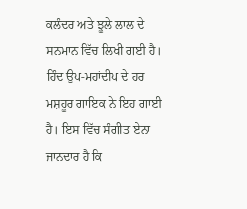ਕਲੰਦਰ ਅਤੇ ਝੂਲੇ ਲਾਲ ਦੇ ਸਨਮਾਨ ਵਿੱਚ ਲਿਖੀ ਗਈ ਹੈ। ਹਿੰਦ ਉਪ-ਮਹਾਂਦੀਪ ਦੇ ਹਰ ਮਸ਼ਹੂਰ ਗਾਇਕ ਨੇ ਇਹ ਗਾਈ ਹੈ। ਇਸ ਵਿੱਚ ਸੰਗੀਤ ਏਨਾ ਜਾਨਦਾਰ ਹੈ ਕਿ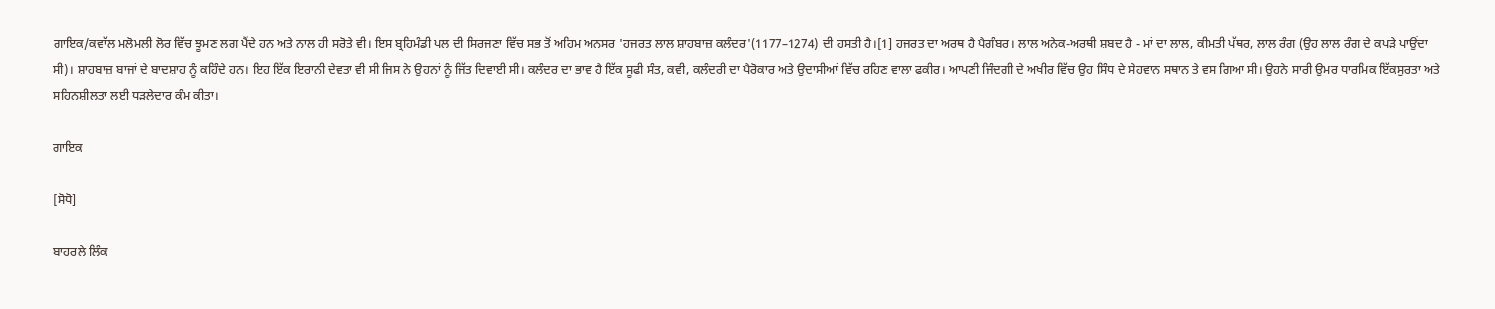ਗਾਇਕ/ਕਵਾੱਲ ਮਲੋਮਲੀ ਲੋਰ ਵਿੱਚ ਝੂਮਣ ਲਗ ਪੈਂਦੇ ਹਨ ਅਤੇ ਨਾਲ ਹੀ ਸਰੋਤੇ ਵੀ। ਇਸ ਬ੍ਰਹਿਮੰਡੀ ਪਲ ਦੀ ਸਿਰਜਣਾ ਵਿੱਚ ਸਭ ਤੋਂ ਅਹਿਮ ਅਨਸਰ 'ਹਜਰਤ ਲਾਲ ਸ਼ਾਹਬਾਜ਼ ਕਲੰਦਰ'(1177–1274) ਦੀ ਹਸਤੀ ਹੈ।[1] ਹਜਰਤ ਦਾ ਅਰਥ ਹੈ ਪੈਗੰਬਰ। ਲਾਲ ਅਨੇਕ-ਅਰਥੀ ਸ਼ਬਦ ਹੈ - ਮਾਂ ਦਾ ਲਾਲ, ਕੀਮਤੀ ਪੱਥਰ, ਲਾਲ ਰੰਗ (ਉਹ ਲਾਲ ਰੰਗ ਦੇ ਕਪੜੇ ਪਾਉਂਦਾ ਸੀ)। ਸ਼ਾਹਬਾਜ਼ ਬਾਜਾਂ ਦੇ ਬਾਦਸ਼ਾਹ ਨੂੰ ਕਹਿੰਦੇ ਹਨ। ਇਹ ਇੱਕ ਇਰਾਨੀ ਦੇਵਤਾ ਵੀ ਸੀ ਜਿਸ ਨੇ ਉਹਨਾਂ ਨੂੰ ਜਿੱਤ ਦਿਵਾਈ ਸੀ। ਕਲੰਦਰ ਦਾ ਭਾਵ ਹੈ ਇੱਕ ਸੂਫੀ ਸੰਤ, ਕਵੀ, ਕਲੰਦਰੀ ਦਾ ਪੈਰੋਕਾਰ ਅਤੇ ਉਦਾਸੀਆਂ ਵਿੱਚ ਰਹਿਣ ਵਾਲਾ ਫਕੀਰ। ਆਪਣੀ ਜਿੰਦਗੀ ਦੇ ਅਖੀਰ ਵਿੱਚ ਉਹ ਸਿੰਧ ਦੇ ਸੇਹਵਾਨ ਸਥਾਨ ਤੇ ਵਸ ਗਿਆ ਸੀ। ਉਹਨੇ ਸਾਰੀ ਉਮਰ ਧਾਰਮਿਕ ਇੱਕਸੁਰਤਾ ਅਤੇ ਸਹਿਨਸ਼ੀਲਤਾ ਲਈ ਧੜਲੇਦਾਰ ਕੰਮ ਕੀਤਾ।

ਗਾਇਕ

[ਸੋਧੋ]

ਬਾਹਰਲੇ ਲਿੰਕ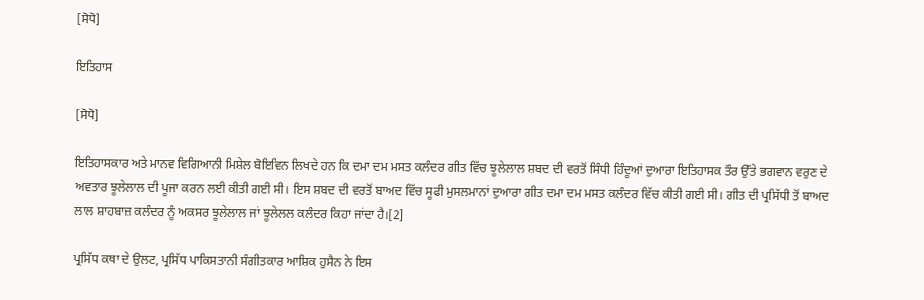[ਸੋਧੋ]

ਇਤਿਹਾਸ

[ਸੋਧੋ]

ਇਤਿਹਾਸਕਾਰ ਅਤੇ ਮਾਨਵ ਵਿਗਿਆਨੀ ਮਿਸ਼ੇਲ ਬੋਇਵਿਨ ਲਿਖਦੇ ਹਨ ਕਿ ਦਮਾ ਦਮ ਮਸਤ ਕਲੰਦਰ ਗੀਤ ਵਿੱਚ ਝੂਲੇਲਾਲ ਸ਼ਬਦ ਦੀ ਵਰਤੋਂ ਸਿੰਧੀ ਹਿੰਦੂਆਂ ਦੁਆਰਾ ਇਤਿਹਾਸਕ ਤੌਰ ਉੱਤੇ ਭਗਵਾਨ ਵਰੁਣ ਦੇ ਅਵਤਾਰ ਝੂਲੇਲਾਲ ਦੀ ਪੂਜਾ ਕਰਨ ਲਈ ਕੀਤੀ ਗਈ ਸੀ। ਇਸ ਸ਼ਬਦ ਦੀ ਵਰਤੋਂ ਬਾਅਦ ਵਿੱਚ ਸੂਫੀ ਮੁਸਲਮਾਨਾਂ ਦੁਆਰਾ ਗੀਤ ਦਮਾ ਦਮ ਮਸਤ ਕਲੰਦਰ ਵਿੱਚ ਕੀਤੀ ਗਈ ਸੀ। ਗੀਤ ਦੀ ਪ੍ਰਸਿੱਧੀ ਤੋਂ ਬਾਅਦ ਲਾਲ ਸ਼ਾਹਬਾਜ਼ ਕਲੰਦਰ ਨੂੰ ਅਕਸਰ ਝੂਲੇਲਾਲ ਜਾਂ ਝੂਲੇਲਲ ਕਲੰਦਰ ਕਿਹਾ ਜਾਂਦਾ ਹੈ।[2]

ਪ੍ਰਸਿੱਧ ਕਥਾ ਦੇ ਉਲਟ, ਪ੍ਰਸਿੱਧ ਪਾਕਿਸਤਾਨੀ ਸੰਗੀਤਕਾਰ ਆਸ਼ਿਕ ਹੁਸੈਨ ਨੇ ਇਸ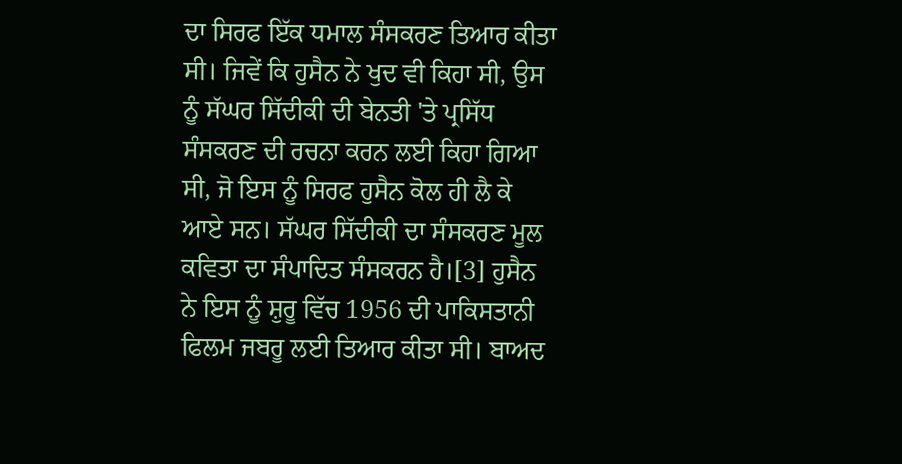ਦਾ ਸਿਰਫ ਇੱਕ ਧਮਾਲ ਸੰਸਕਰਣ ਤਿਆਰ ਕੀਤਾ ਸੀ। ਜਿਵੇਂ ਕਿ ਹੁਸੈਨ ਨੇ ਖੁਦ ਵੀ ਕਿਹਾ ਸੀ, ਉਸ ਨੂੰ ਸੱਘਰ ਸਿੱਦੀਕੀ ਦੀ ਬੇਨਤੀ 'ਤੇ ਪ੍ਰਸਿੱਧ ਸੰਸਕਰਣ ਦੀ ਰਚਨਾ ਕਰਨ ਲਈ ਕਿਹਾ ਗਿਆ ਸੀ, ਜੋ ਇਸ ਨੂੰ ਸਿਰਫ ਹੁਸੈਨ ਕੋਲ ਹੀ ਲੈ ਕੇ ਆਏ ਸਨ। ਸੱਘਰ ਸਿੱਦੀਕੀ ਦਾ ਸੰਸਕਰਣ ਮੂਲ ਕਵਿਤਾ ਦਾ ਸੰਪਾਦਿਤ ਸੰਸਕਰਨ ਹੈ।[3] ਹੁਸੈਨ ਨੇ ਇਸ ਨੂੰ ਸ਼ੁਰੂ ਵਿੱਚ 1956 ਦੀ ਪਾਕਿਸਤਾਨੀ ਫਿਲਮ ਜਬਰੂ ਲਈ ਤਿਆਰ ਕੀਤਾ ਸੀ। ਬਾਅਦ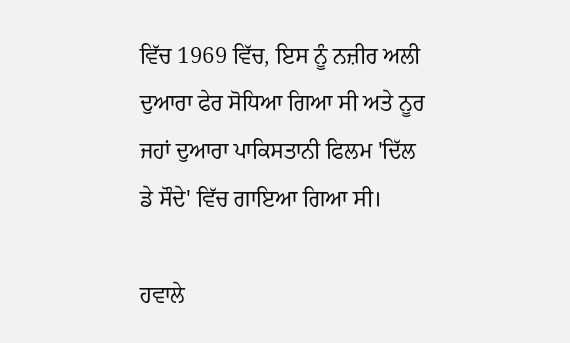ਵਿੱਚ 1969 ਵਿੱਚ, ਇਸ ਨੂੰ ਨਜ਼ੀਰ ਅਲੀ ਦੁਆਰਾ ਫੇਰ ਸੋਧਿਆ ਗਿਆ ਸੀ ਅਤੇ ਨੂਰ ਜਹਾਂ ਦੁਆਰਾ ਪਾਕਿਸਤਾਨੀ ਫਿਲਮ 'ਦਿੱਲ ਡੇ ਸੌਦੇ' ਵਿੱਚ ਗਾਇਆ ਗਿਆ ਸੀ।

ਹਵਾਲੇ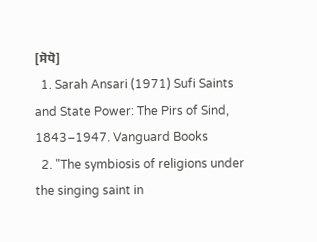[ਸੋਧੋ]
  1. Sarah Ansari (1971) Sufi Saints and State Power: The Pirs of Sind, 1843–1947. Vanguard Books
  2. "The symbiosis of religions under the singing saint in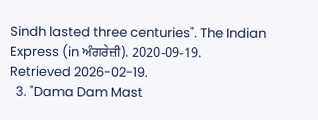Sindh lasted three centuries". The Indian Express (in ਅੰਗਰੇਜ਼ੀ). 2020-09-19. Retrieved 2026-02-19.
  3. "Dama Dam Mast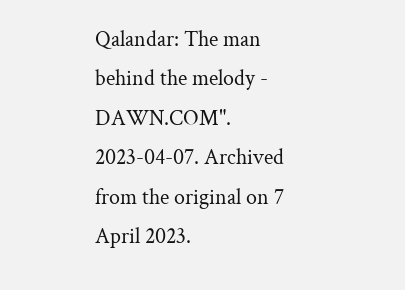Qalandar: The man behind the melody - DAWN.COM". 2023-04-07. Archived from the original on 7 April 2023.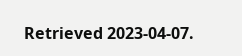Retrieved 2023-04-07.